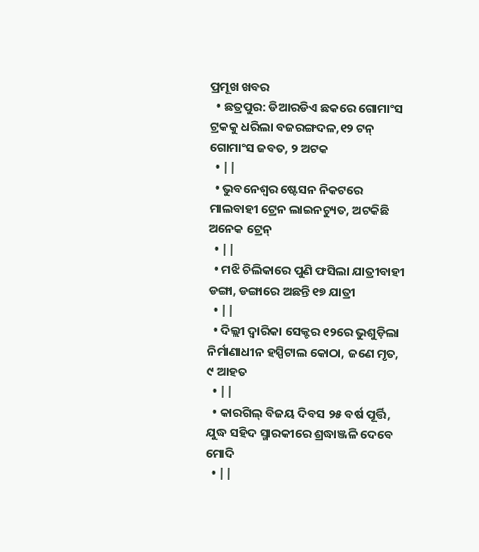ପ୍ରମୂଖ ଖବର
  • ଛତ୍ରପୁର: ଡିଆରଡିଏ ଛକରେ ଗୋମାଂସ ଟ୍ରକକୁ ଧରିଲା ବଜରଙ୍ଗଦଳ,୧୨ ଟନ୍ ଗୋମାଂସ ଜବତ, ୨ ଅଟକ
  • ||
  • ଭୁବନେଶ୍ବର ଷ୍ଟେସନ ନିକଟରେ ମାଲବାହୀ ଟ୍ରେନ ଲାଇନଚ୍ୟୁତ, ଅଟକିଛି ଅନେକ ଟ୍ରେନ୍
  • ||
  • ମଝି ଚିଲିକାରେ ପୁଣି ଫସିଲା ଯାତ୍ରୀବାହୀ ଡଙ୍ଗା, ଡଙ୍ଗାରେ ଅଛନ୍ତି ୧୭ ଯାତ୍ରୀ
  • ||
  • ଦିଲ୍ଲୀ ଦ୍ବାରିକା ସେକ୍ଟର ୧୨ରେ ଭୁଶୁଡ଼ିଲା ନିର୍ମାଣାଧୀନ ହସ୍ପିଟାଲ କୋଠା, ଜଣେ ମୃତ, ୯ ଆହତ
  • ||
  • କାରଗିଲ୍‌ ବିଜୟ ଦିବସ ୨୫ ବର୍ଷ ପୂର୍ତ୍ତି, ଯୁଦ୍ଧ ସହିଦ ସ୍ମାରକୀରେ ଶ୍ରଦ୍ଧାଞ୍ଜଳି ଦେବେ ମୋଦି
  • ||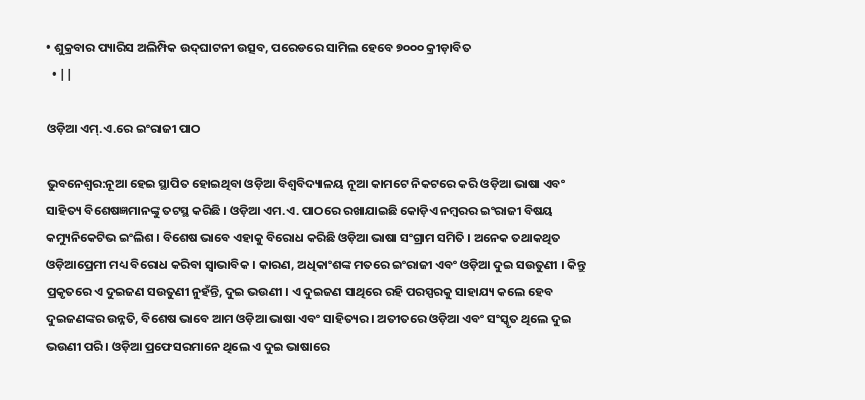• ଶୁକ୍ରବାର ପ୍ୟାରିସ ଅଲିମ୍ପିକ ଉଦ୍‌ଘାଟନୀ ଉତ୍ସବ, ପରେଡରେ ସାମିଲ ହେବେ ୭୦୦୦ କ୍ରୀଡ଼ାବିତ
  • ||

ଓଡ଼ିଆ ଏମ୍‌.ଏ.ରେ ଇଂରାଜୀ ପାଠ

ଭୁବନେଶ୍ୱର:ନୂଆ ହେଇ ସ୍ଥାପିତ ହୋଇଥିବା ଓଡ଼ିଆ ବିଶ୍ୱବିଦ୍ୟାଳୟ ନୂଆ କାମଟେ ନିକଟରେ କରି ଓଡ଼ିଆ ଭାଷା ଏବଂ ସାହିତ୍ୟ ବିଶେଷଜ୍ଞମାନଙ୍କୁ ତଟସ୍ଥ କରିଛି । ଓଡ଼ିଆ ଏମ.ଏ. ପାଠରେ ରଖାଯାଇଛି କୋଡ଼ିଏ ନମ୍ବରର ଇଂରାଜୀ ବିଷୟ କମ୍ୟୁନିକେଟିଭ ଇଂଲିଶ । ବିଶେଷ ଭାବେ ଏହାକୁ ବିରୋଧ କରିଛି ଓଡ଼ିଆ ଭାଷା ସଂଗ୍ରାମ ସମିତି । ଅନେକ ତଥାକଥିତ ଓଡ଼ିଆପ୍ରେମୀ ମଧ୍ୟ ବିରୋଧ କରିବା ସ୍ୱାଭାବିକ । କାରଣ, ଅଧିକାଂଶଙ୍କ ମତରେ ଇଂରାଜୀ ଏବଂ ଓଡ଼ିଆ ଦୁଇ ସଉତୁଣୀ । କିନ୍ତୁ ପ୍ରକୃତରେ ଏ ଦୁଇଜଣ ସଉତୁଣୀ ନୁହଁନ୍ତି, ଦୁଇ ଭଉଣୀ । ଏ ଦୁଇଜଣ ସାଥିରେ ରହି ପରସ୍ପରକୁ ସାହାଯ୍ୟ କଲେ ହେବ ଦୁଇଜଣଙ୍କର ଉନ୍ନତି, ବିଶେଷ ଭାବେ ଆମ ଓଡ଼ିଆ ଭାଷା ଏବଂ ସାହିତ୍ୟର । ଅତୀତରେ ଓଡ଼ିଆ ଏବଂ ସଂସ୍କୃତ ଥିଲେ ଦୁଇ ଭଉଣୀ ପରି । ଓଡ଼ିଆ ପ୍ରଫେସରମାନେ ଥିଲେ ଏ ଦୁଇ ଭାଷାରେ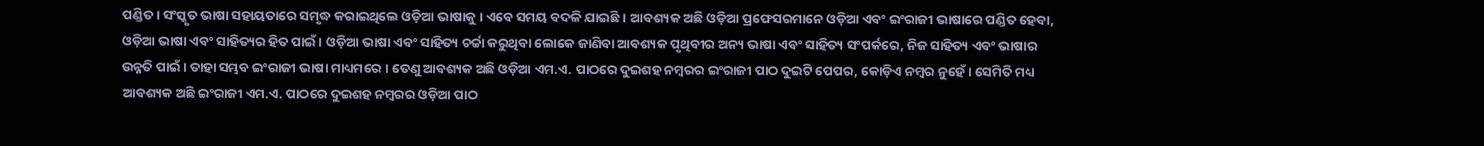ପଣ୍ଡିତ । ସଂସ୍କୃତ ଭାଷା ସହାୟତାରେ ସମୃଦ୍ଧ କରାଇଥିଲେ ଓଡ଼ିଆ ଭାଷାକୁ । ଏବେ ସମୟ ବଦଳି ଯାଇଛି । ଆବଶ୍ୟକ ଅଛି ଓଡ଼ିଆ ପ୍ରଫେସରମାନେ ଓଡ଼ିଆ ଏବଂ ଇଂରାଜୀ ଭାଷାରେ ପଣ୍ଡିତ ହେବା, ଓଡ଼ିଆ ଭାଷା ଏବଂ ସାହିତ୍ୟର ହିତ ପାଇଁ । ଓଡ଼ିଆ ଭାଷା ଏବଂ ସାହିତ୍ୟ ଚର୍ଚ୍ଚା କରୁଥିବା ଲୋକେ ଜାଣିବା ଆବଶ୍ୟକ ପୃଥିବୀର ଅନ୍ୟ ଭାଷା ଏବଂ ସାହିତ୍ୟ ସଂପର୍କରେ, ନିଜ ସାହିତ୍ୟ ଏବଂ ଭାଷାର ଉନ୍ନତି ପାଇଁ । ତାହା ସମ୍ଭବ ଇଂରାଜୀ ଭାଷା ମାଧ୍ୟମରେ । ତେଣୁ ଆବଶ୍ୟକ ଅଛି ଓଡ଼ିଆ ଏମ.ଏ. ପାଠରେ ଦୁଇଶହ ନମ୍ବରର ଇଂରାଜୀ ପାଠ ଦୁଇଟି ପେପର, କୋଡ଼ିଏ ନମ୍ବର ନୁହେଁ । ସେମିତି ମଧ୍ୟ ଆବଶ୍ୟକ ଅଛି ଇଂରାଜୀ ଏମ.ଏ. ପାଠରେ ଦୁଇଶହ ନମ୍ବରର ଓଡ଼ିଆ ପାଠ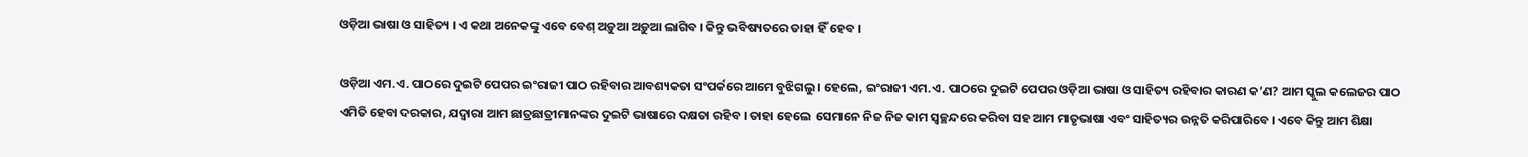ଓଡ଼ିଆ ଭାଷା ଓ ସାହିତ୍ୟ । ଏ କଥା ଅନେକଙ୍କୁ ଏବେ ବେଶ୍‌ ଅଡ଼ୁଆ ଅଡ଼ୁଆ ଲାଗିବ । କିନ୍ତୁ ଭବିଷ୍ୟତରେ ତାହା ହିଁ ହେବ ।

ଓଡ଼ିଆ ଏମ.ଏ. ପାଠରେ ଦୁଇଟି ପେପର ଇଂରାଜୀ ପାଠ ରହିବାର ଆବଶ୍ୟକତା ସଂପର୍କରେ ଆମେ ବୁଝିଗଲୁ । ହେଲେ, ଇଂରାଜୀ ଏମ.ଏ. ପାଠରେ ଦୁଇଟି ପେପର ଓଡ଼ିଆ ଭାଷା ଓ ସାହିତ୍ୟ ରହିବାର କାରଣ କ’ଣ? ଆମ ସ୍କୁଲ କଲେଜର ପାଠ ଏମିତି ହେବା ଦରକାର, ଯଦ୍ୱାରା ଆମ ଛାତ୍ରଛାତ୍ରୀମାନଙ୍କର ଦୁଇଟି ଭାଷାରେ ଦକ୍ଷତା ରହିବ । ତାହା ହେଲେ  ସେମାନେ ନିଜ ନିଜ କାମ ସ୍ୱଚ୍ଛନ୍ଦରେ କରିବା ସହ ଆମ ମାତୃଭାଷା ଏବଂ ସାହିତ୍ୟର ଉନ୍ନତି କରିପାରିବେ । ଏବେ କିନ୍ତୁ ଆମ ଶିକ୍ଷା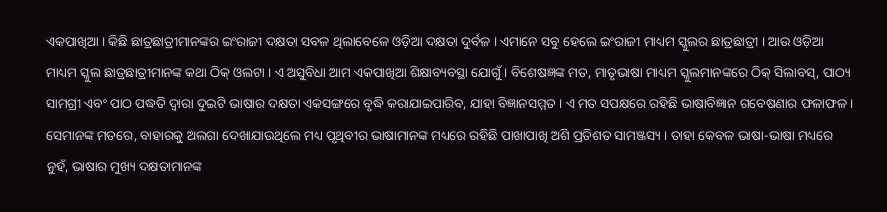ଏକପାଖିଆ । କିଛି ଛାତ୍ରଛାତ୍ରୀମାନଙ୍କର ଇଂରାଜୀ ଦକ୍ଷତା ସବଳ ଥିଲାବେଳେ ଓଡ଼ିଆ ଦକ୍ଷତା ଦୁର୍ବଳ । ଏମାନେ ସବୁ ହେଲେ ଇଂରାଜୀ ମାଧ୍ୟମ ସ୍କୁଲର ଛାତ୍ରଛାତ୍ରୀ । ଆଉ ଓଡ଼ିଆ ମାଧ୍ୟମ ସ୍କୁଲ ଛାତ୍ରଛାତ୍ରୀମାନଙ୍କ କଥା ଠିକ୍‌ ଓଲଟା । ଏ ଅସୁବିଧା ଆମ ଏକପାଖିଆ ଶିକ୍ଷାବ୍ୟବସ୍ଥା ଯୋଗୁଁ । ବିଶେଷଜ୍ଞଙ୍କ ମତ, ମାତୃଭାଷା ମାଧ୍ୟମ ସ୍କୁଲମାନଙ୍କରେ ଠିକ୍‌ ସିଲାବସ୍‌, ପାଠ୍ୟ ସାମଗ୍ରୀ ଏବଂ ପାଠ ପଦ୍ଧତି ଦ୍ୱାରା ଦୁଇଟି ଭାଷାର ଦକ୍ଷତା ଏକସଙ୍ଗରେ ବୃଦ୍ଧି କରାଯାଇପାରିବ, ଯାହା ବିଜ୍ଞାନସମ୍ମତ । ଏ ମତ ସପକ୍ଷରେ ରହିଛି ଭାଷାବିଜ୍ଞାନ ଗବେଷଣାର ଫଳାଫଳ । ସେମାନଙ୍କ ମତରେ, ବାହାରକୁ ଅଲଗା ଦେଖାଯାଉଥିଲେ ମଧ୍ୟ ପୃଥିବୀର ଭାଷାମାନଙ୍କ ମଧ୍ୟରେ ରହିଛି ପାଖାପାଖି ଅଶି ପ୍ରତିଶତ ସାମଞ୍ଜସ୍ୟ । ତାହା କେବଳ ଭାଷା-ଭାଷା ମଧ୍ୟରେ ନୁହଁ, ଭାଷାର ମୁଖ୍ୟ ଦକ୍ଷତାମାନଙ୍କ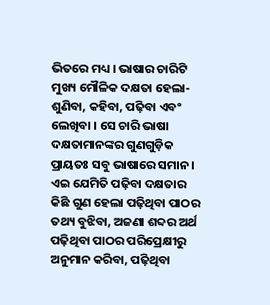ଭିତରେ ମଧ୍ୟ । ଭାଷାର ଚାରିଟି ମୁଖ୍ୟ ମୌଳିକ ଦକ୍ଷତା ହେଲା- ଶୁଣିବା, କହିବା, ପଢ଼ିବା ଏବଂ ଲେଖିବା । ସେ ଚାରି ଭାଷା ଦକ୍ଷତାମାନଙ୍କର ଗୁଣଗୁଡ଼ିକ ପ୍ରାୟତଃ ସବୁ ଭାଷାରେ ସମାନ । ଏଇ ଯେମିତି ପଢ଼ିବା ଦକ୍ଷତାର କିଛି ଗୁଣ ହେଲା ପଢ଼ିଥିବା ପାଠର ତଥ୍ୟ ବୁଝିବା, ଅଜଣା ଶବ୍ଦର ଅର୍ଥ ପଢ଼ିଥିବା ପାଠର ପରିପ୍ରେକ୍ଷୀରୁ ଅନୁମାନ କରିବା, ପଢ଼ିଥିବା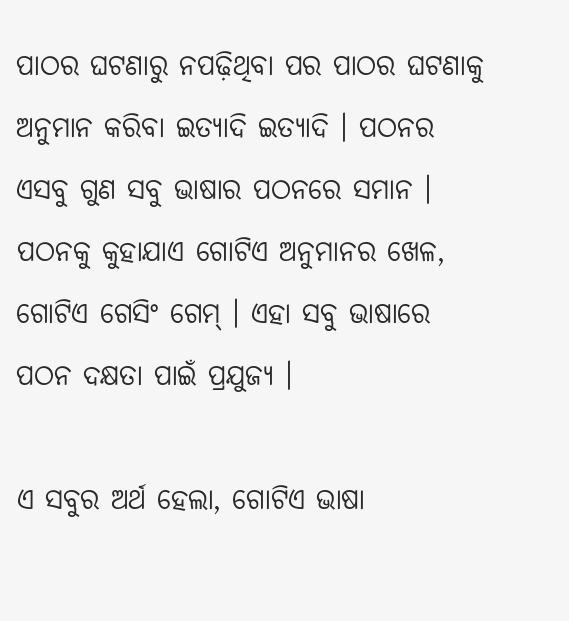ପାଠର ଘଟଣାରୁ ନପଢ଼ିଥିବା ପର ପାଠର ଘଟଣାକୁ ଅନୁମାନ କରିବା ଇତ୍ୟାଦି ଇତ୍ୟାଦି । ପଠନର ଏସବୁ ଗୁଣ ସବୁ ଭାଷାର ପଠନରେ ସମାନ । ପଠନକୁ କୁହାଯାଏ ଗୋଟିଏ ଅନୁମାନର ଖେଳ, ଗୋଟିଏ ଗେସିଂ ଗେମ୍‌ । ଏହା ସବୁ ଭାଷାରେ ପଠନ ଦକ୍ଷତା ପାଇଁ ପ୍ରଯୁଜ୍ୟ ।

ଏ ସବୁର ଅର୍ଥ ହେଲା, ଗୋଟିଏ ଭାଷା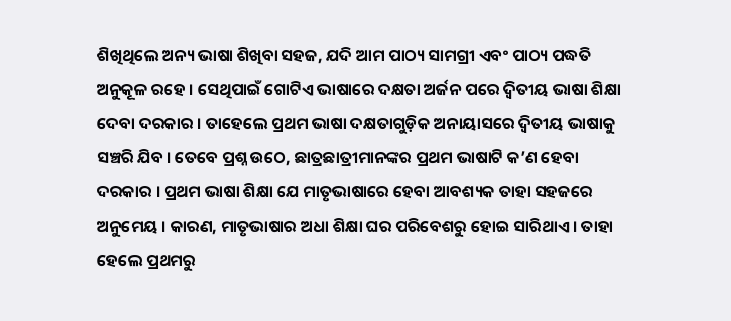ଶିଖିଥିଲେ ଅନ୍ୟ ଭାଷା ଶିଖିବା ସହଜ, ଯଦି ଆମ ପାଠ୍ୟ ସାମଗ୍ରୀ ଏବଂ ପାଠ୍ୟ ପଦ୍ଧତି ଅନୁକୂଳ ରହେ । ସେଥିପାଇଁ ଗୋଟିଏ ଭାଷାରେ ଦକ୍ଷତା ଅର୍ଜନ ପରେ ଦ୍ୱିତୀୟ ଭାଷା ଶିକ୍ଷା ଦେବା ଦରକାର । ତାହେଲେ ପ୍ରଥମ ଭାଷା ଦକ୍ଷତାଗୁଡ଼ିକ ଅନାୟାସରେ ଦ୍ୱିତୀୟ ଭାଷାକୁ ସଞ୍ଚରି ଯିବ । ତେବେ ପ୍ରଶ୍ନ ଉଠେ, ଛାତ୍ରଛାତ୍ରୀମାନଙ୍କର ପ୍ରଥମ ଭାଷାଟି କ’ଣ ହେବା ଦରକାର । ପ୍ରଥମ ଭାଷା ଶିକ୍ଷା ଯେ ମାତୃଭାଷାରେ ହେବା ଆବଶ୍ୟକ ତାହା ସହଜରେ ଅନୁମେୟ । କାରଣ, ମାତୃଭାଷାର ଅଧା ଶିକ୍ଷା ଘର ପରିବେଶରୁ ହୋଇ ସାରିଥାଏ । ତାହା ହେଲେ ପ୍ରଥମରୁ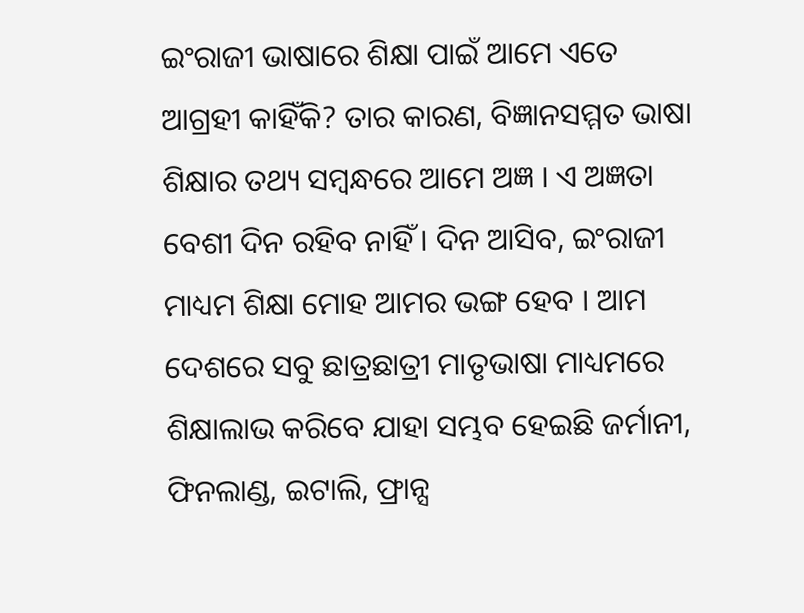ଇଂରାଜୀ ଭାଷାରେ ଶିକ୍ଷା ପାଇଁ ଆମେ ଏତେ ଆଗ୍ରହୀ କାହିଁକି? ତାର କାରଣ, ବିଜ୍ଞାନସମ୍ମତ ଭାଷା ଶିକ୍ଷାର ତଥ୍ୟ ସମ୍ବନ୍ଧରେ ଆମେ ଅଜ୍ଞ । ଏ ଅଜ୍ଞତା ବେଶୀ ଦିନ ରହିବ ନାହିଁ । ଦିନ ଆସିବ, ଇଂରାଜୀ ମାଧ୍ୟମ ଶିକ୍ଷା ମୋହ ଆମର ଭଙ୍ଗ ହେବ । ଆମ ଦେଶରେ ସବୁ ଛାତ୍ରଛାତ୍ରୀ ମାତୃଭାଷା ମାଧ୍ୟମରେ ଶିକ୍ଷାଲାଭ କରିବେ ଯାହା ସମ୍ଭବ ହେଇଛି ଜର୍ମାନୀ, ଫିନଲାଣ୍ଡ, ଇଟାଲି, ଫ୍ରାନ୍ସ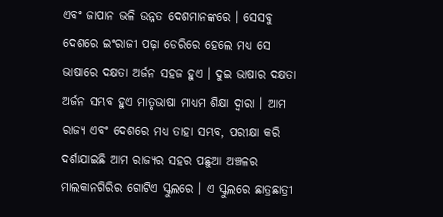ଏବଂ ଜାପାନ ଭଳି ଉନ୍ନତ ଦେଶମାନଙ୍କରେ । ସେସବୁ ଦେଶରେ ଇଂରାଜୀ ପଢ଼ା ଡେରିରେ ହେଲେ ମଧ୍ୟ ସେ ଭାଷାରେ ଦକ୍ଷତା ଅର୍ଜନ ସହଜ ହୁଏ । ଦୁଇ ଭାଷାର ଦକ୍ଷତା ଅର୍ଜନ ସମ୍ଭବ ହୁଏ ମାତୃଭାଷା ମାଧ୍ୟମ ଶିକ୍ଷା ଦ୍ୱାରା । ଆମ ରାଜ୍ୟ ଏବଂ ଦେଶରେ ମଧ୍ୟ ତାହା ସମ୍ଭବ, ପରୀକ୍ଷା କରି ଦର୍ଶାଯାଇଛି ଆମ ରାଜ୍ୟର ସହର ପଛୁଆ ଅଞ୍ଚଳର ମାଲକାନଗିରିର ଗୋଟିଏ ସ୍କୁଲରେ । ଏ ସ୍କୁଲରେ ଛାତ୍ରଛାତ୍ରୀ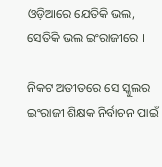ଓଡ଼ିଆରେ ଯେତିକି ଭଲ, ସେତିକି ଭଲ ଇଂରାଜୀରେ ।

ନିକଟ ଅତୀତରେ ସେ ସ୍କୁଲର ଇଂରାଜୀ ଶିକ୍ଷକ ନିର୍ବାଚନ ପାଇଁ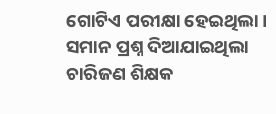ଗୋଟିଏ ପରୀକ୍ଷା ହେଇଥିଲା । ସମାନ ପ୍ରଶ୍ନ ଦିଆଯାଇଥିଲା ଚାରିଜଣ ଶିକ୍ଷକ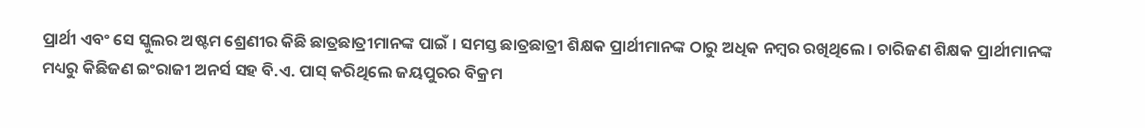ପ୍ରାର୍ଥୀ ଏବଂ ସେ ସ୍କୁଲର ଅଷ୍ଟମ ଶ୍ରେଣୀର କିଛି ଛାତ୍ରଛାତ୍ରୀମାନଙ୍କ ପାଇଁ । ସମସ୍ତ ଛାତ୍ରଛାତ୍ରୀ ଶିକ୍ଷକ ପ୍ରାର୍ଥୀମାନଙ୍କ ଠାରୁ ଅଧିକ ନମ୍ବର ରଖିଥିଲେ । ଚାରିଜଣ ଶିକ୍ଷକ ପ୍ରାର୍ଥୀମାନଙ୍କ ମଧ୍ୟରୁ କିଛିଜଣ ଇଂରାଜୀ ଅନର୍ସ ସହ ବି.ଏ. ପାସ୍‌ କରିଥିଲେ ଜୟପୁରର ବିକ୍ରମ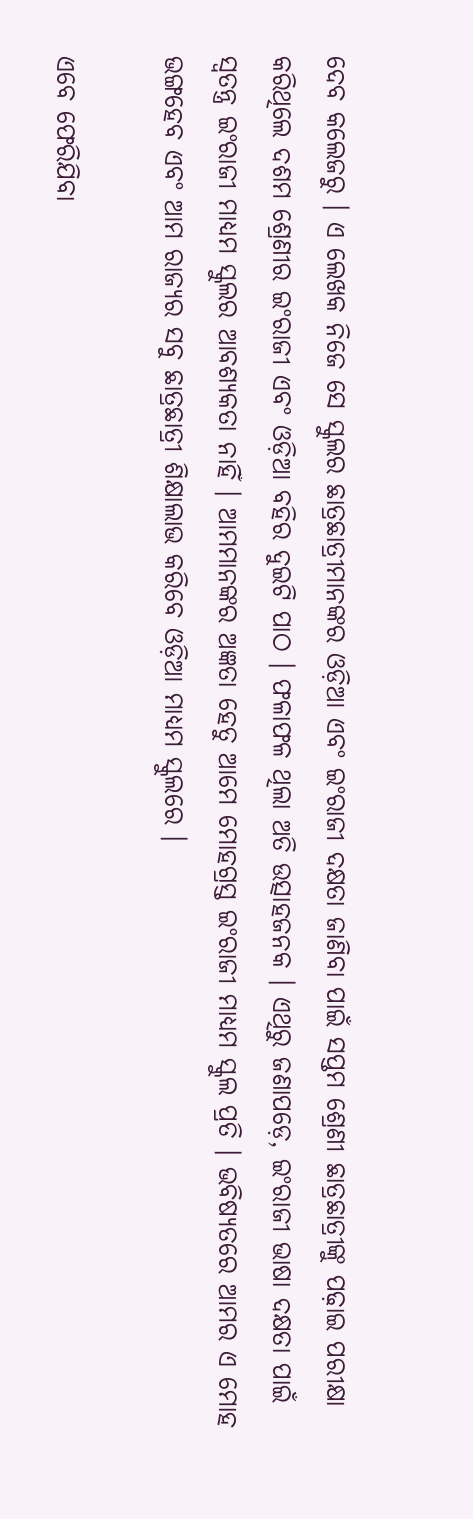ଦେବ କଲେଜରୁ । ଏ ଲେଖକ ନିଜେ ସେ ସ୍କୁଲର ଛାତ୍ରଛାତ୍ରୀମାନଙ୍କର ଓଡ଼ିଆ ଏବଂ ଇଂରାଜୀ ଦକ୍ଷତା ଜାଣିବା ପାଇଁ ସପ୍ତମ ଶ୍ରେଣୀ ଛାତ୍ରଛାତ୍ରୀଙ୍କୁ ପଢ଼ାଇ ପରୀକ୍ଷା କରିଥିଲେ ଦଶମ ଶ୍ରେଣୀର ଇଂରାଜୀ ଏବଂ ଓଡ଼ିଆ ବହିର ଦୁଇଟି ପାଠ । ଫଳାଫଳ ଥିଲା ଅତି ଉତ୍ସାହଜନକ । ଏଥିରୁ ଜଣାପଡ଼େ, ଇଂରାଜୀ ଭାଷା ଦକ୍ଷତା ପାଇଁ ସ୍ୱତନ୍ତ୍ର ଇଂରାଜୀ ମାଧ୍ୟମ ସ୍କୁଲର ଆବଶ୍ୟକତା ନାହିଁ । ଆମମାନଙ୍କର ଅଜ୍ଞତା ହେତୁ ଆମେ ମୋହଗ୍ରସ୍ତ ଇଂରାଜୀ ମାଧ୍ୟମ ସ୍କୁଲ ପ୍ରତି । ଭବିଷ୍ୟତରେ ଆମର ଏ ମୋହ ଭଙ୍ଗହେବ ଏବଂ ଆମ ରାଜ୍ୟର ସବୁ ଛାତ୍ରଛାତ୍ରୀ ଶିକ୍ଷାଲାଭ କରିବେ ଓଡ଼ିଆ ମାଧ୍ୟମ ସ୍କୁଲରେ ।

ଏବେ ଫେରିଯିବା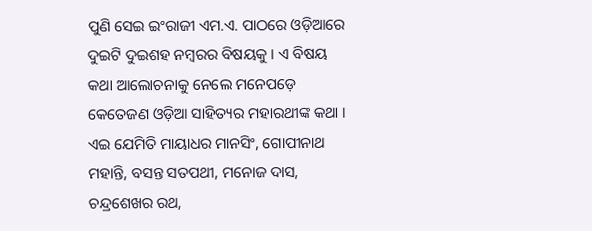ପୁଣି ସେଇ ଇଂରାଜୀ ଏମ.ଏ. ପାଠରେ ଓଡ଼ିଆରେ ଦୁଇଟି ଦୁଇଶହ ନମ୍ବରର ବିଷୟକୁ । ଏ ବିଷୟ କଥା ଆଲୋଚନାକୁ ନେଲେ ମନେପଡ଼େ କେତେଜଣ ଓଡ଼ିଆ ସାହିତ୍ୟର ମହାରଥୀଙ୍କ କଥା । ଏଇ ଯେମିତି ମାୟାଧର ମାନସିଂ, ଗୋପୀନାଥ ମହାନ୍ତି, ବସନ୍ତ ସତପଥୀ, ମନୋଜ ଦାସ, ଚନ୍ଦ୍ରଶେଖର ରଥ,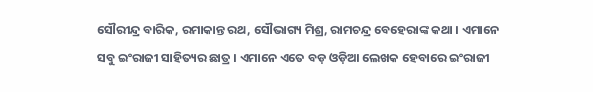ସୌରୀନ୍ଦ୍ର ବାରିକ, ରମାକାନ୍ତ ରଥ, ସୌଭାଗ୍ୟ ମିଶ୍ର, ରାମଚନ୍ଦ୍ର ବେହେରାଙ୍କ କଥା । ଏମାନେ ସବୁ ଇଂରାଜୀ ସାହିତ୍ୟର ଛାତ୍ର । ଏମାନେ ଏତେ ବଡ଼ ଓଡ଼ିଆ ଲେଖକ ହେବାରେ ଇଂରାଜୀ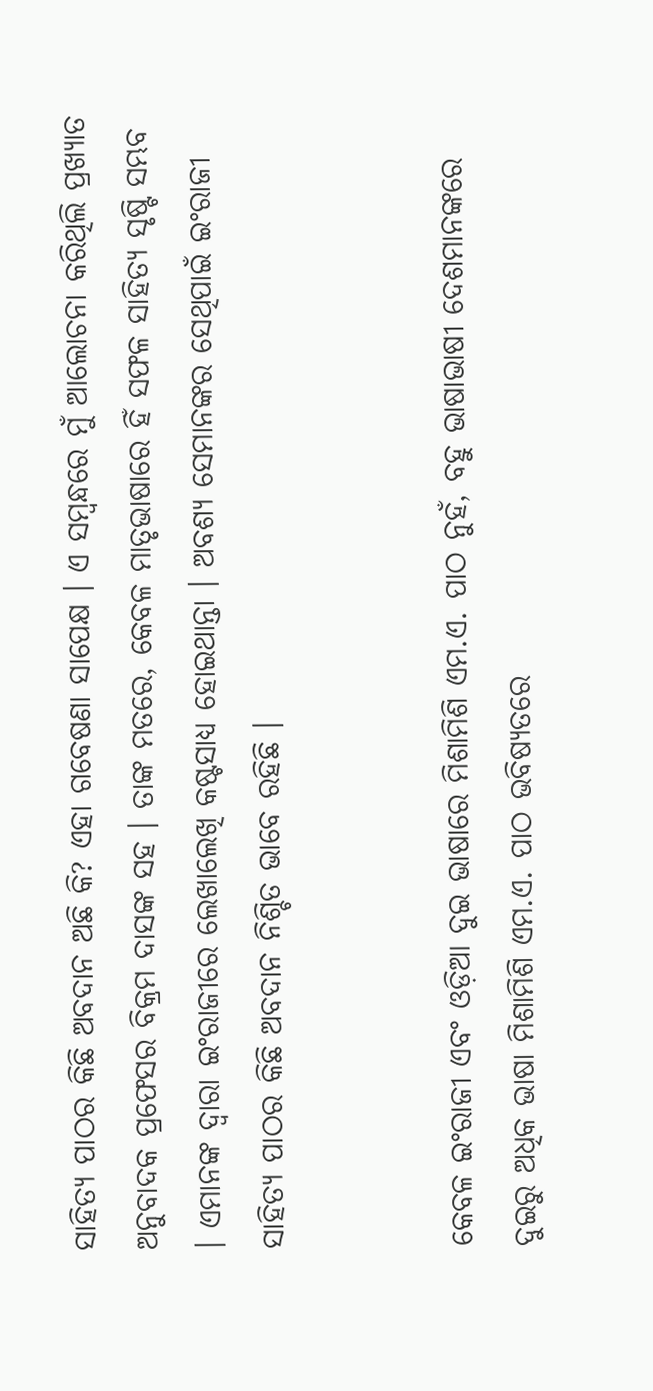ସାହିତ୍ୟ ପାଠର କିଛି ଅବଦାନ ଅଛି କି? ଏହା ଗବେଷଣା ସାପେକ୍ଷ । ଏ ସମ୍ବନ୍ଧରେ ମୁଁ ଆଲୋଚନା କରିଥିଲି ପ୍ରଖ୍ୟାତ ଅନୁବାଦକ ପ୍ରଫେସର ବିକ୍ରମ ଦାସଙ୍କ ସହ । ତାଙ୍କ ମତରେ, କେବଳ ମାତୃଭାଷାରେ ହିଁ ସଫଳ ସାହିତ୍ୟ ସୃଷ୍ଟି ସମ୍ଭବ । ଏମାନଙ୍କ ଦ୍ୱାରା ଇଂରାଜୀରେ ଲେଖାଲେଖି କଷ୍ଟସାଧ୍ୟ ହୋଇଥାନ୍ତା । ଅବଶ୍ୟ ସେମାନଙ୍କର ସେଥିପାଇଁ ଇଂରାଜୀ ସାହିତ୍ୟ ପାଠର କିଛି ଅବଦାନ ନିଶ୍ଚିତ ଭାବେ ରହିଛି ।


କେବଳ ଇଂରାଜୀ ଏବଂ ଓଡ଼ିଆ ଦୁଇ ଭାଷାରେ ମିଶାମିଶି ଏମ.ଏ. ପାଠ ନୁହଁ, ବହୁ ଭାଷାଭାଷୀ ଦେଶମାନଙ୍କରେ ଦୁଇରୁ ଅଧିକ ଭାଷା ମିଶାମିଶି ଏମ.ଏ. ପାଠ ଭବିଷ୍ୟତରେ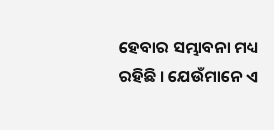ହେବାର ସମ୍ଭାବନା ମଧ୍ୟ ରହିଛି । ଯେଉଁମାନେ ଏ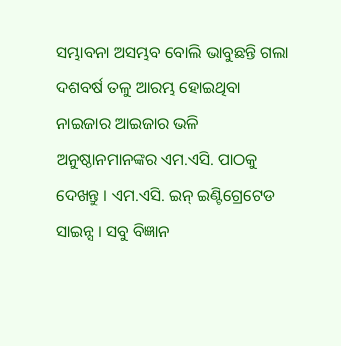ସମ୍ଭାବନା ଅସମ୍ଭବ ବୋଲି ଭାବୁଛନ୍ତି ଗଲା ଦଶବର୍ଷ ତଳୁ ଆରମ୍ଭ ହୋଇଥିବା ନାଇଜାର ଆଇଜାର ଭଳି ଅନୁଷ୍ଠାନମାନଙ୍କର ଏମ.ଏସି. ପାଠକୁ ଦେଖନ୍ତୁ । ଏମ.ଏସି. ଇନ୍‌ ଇଣ୍ଟିଗ୍ରେଟେଡ ସାଇନ୍ସ । ସବୁ ବିଜ୍ଞାନ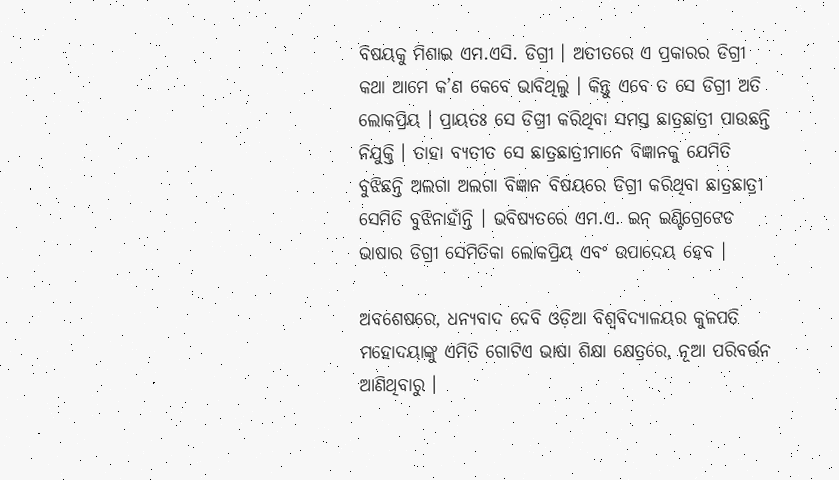ବିଷୟକୁ ମିଶାଇ ଏମ.ଏସି. ଡିଗ୍ରୀ । ଅତୀତରେ ଏ ପ୍ରକାରର ଡିଗ୍ରୀ କଥା ଆମେ କ’ଣ କେବେ ଭାବିଥିଲୁ । କିନ୍ତୁ ଏବେ ତ ସେ ଡିଗ୍ରୀ ଅତି ଲୋକପ୍ରିୟ । ପ୍ରାୟତଃ ସେ ଡିଗ୍ରୀ କରିଥିବା ସମସ୍ତ ଛାତ୍ରଛାତ୍ରୀ ପାଉଛନ୍ତି ନିଯୁକ୍ତି । ତାହା ବ୍ୟତୀତ ସେ ଛାତ୍ରଛାତ୍ରୀମାନେ ବିଜ୍ଞାନକୁ ଯେମିତି ବୁଝିଛନ୍ତି ଅଲଗା ଅଲଗା ବିଜ୍ଞାନ ବିଷୟରେ ଡିଗ୍ରୀ କରିଥିବା ଛାତ୍ରଛାତ୍ରୀ ସେମିତି ବୁଝିନାହାଁନ୍ତି । ଭବିଷ୍ୟତରେ ଏମ.ଏ. ଇନ୍‌ ଇଣ୍ଟିଗ୍ରେଟେଡ ଭାଷାର ଡିଗ୍ରୀ ସେମିତିକା ଲୋକପ୍ରିୟ ଏବଂ ଉପାଦେୟ ହେବ ।

ଅବଶେଷରେ, ଧନ୍ୟବାଦ ଦେବି ଓଡ଼ିଆ ବିଶ୍ୱବିଦ୍ୟାଳୟର କୁଳପତି ମହୋଦୟାଙ୍କୁ ଏମିତି ଗୋଟିଏ ଭାଷା ଶିକ୍ଷା କ୍ଷେତ୍ରରେ, ନୂଆ ପରିବର୍ତ୍ତନ ଆଣିଥିବାରୁ ।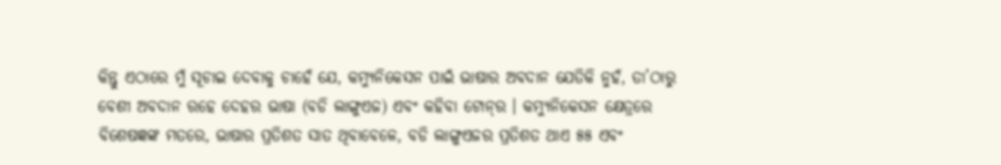କିନ୍ତୁ ଏଠାରେ ମୁଁ ସୂଚାଇ ଦେବାକୁ ଚାହେଁ ଯେ, କମ୍ୟୁନିକେସନ ପାଇଁ ଭାଷାର ଅବଦାନ ଯେତିକି ନୁହଁ, ତା’ଠାରୁ ବେଶୀ ଅବଦାନ ରହେ ଦେହର ଭାଷା (ବଡି ଲାଙ୍ଗୁଏଜ) ଏବଂ କହିବା ଟୋନ୍‌ର । କମ୍ୟୁନିକେସନ କ୍ଷେତ୍ରରେ ବିଶେଷଜ୍ଞଙ୍କ ମତରେ, ଭାଷାର ପ୍ରତିଶତ ସାତ ଥିବାବେଳେ, ବଡି ଲାଙ୍ଗୁଏଜର ପ୍ରତିଶତ ଥାଏ ୫୫ ଏବଂ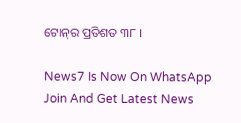ଟୋନ୍‌ର ପ୍ରତିଶତ ୩୮ ।

News7 Is Now On WhatsApp Join And Get Latest News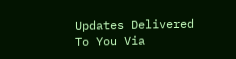Updates Delivered To You Via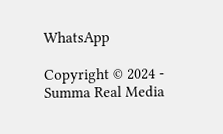WhatsApp

Copyright © 2024 - Summa Real Media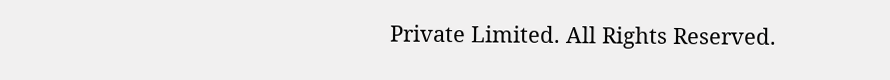Private Limited. All Rights Reserved.